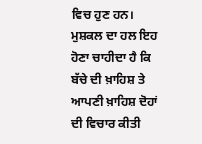ਵਿਚ ਹੁਣ ਹਨ। ਮੁਸ਼ਕਲ ਦਾ ਹਲ ਇਹ ਹੋਣਾ ਚਾਹੀਦਾ ਹੈ ਕਿ ਬੱਚੇ ਦੀ ਖ਼ਾਹਿਸ਼ ਤੇ ਆਪਣੀ ਖ਼ਾਹਿਸ਼ ਦੋਹਾਂ ਦੀ ਵਿਚਾਰ ਕੀਤੀ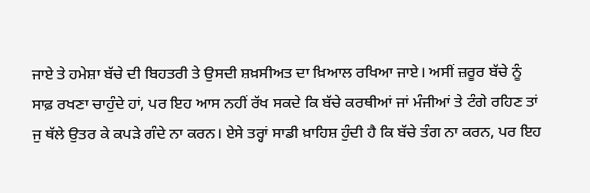ਜਾਏ ਤੇ ਹਮੇਸ਼ਾ ਬੱਚੇ ਦੀ ਬਿਹਤਰੀ ਤੇ ਉਸਦੀ ਸ਼ਖ਼ਸੀਅਤ ਦਾ ਖ਼ਿਆਲ ਰਖਿਆ ਜਾਏ। ਅਸੀਂ ਜ਼ਰੂਰ ਬੱਚੇ ਨੂੰ ਸਾਫ਼ ਰਖਣਾ ਚਾਹੁੰਦੇ ਹਾਂ, ਪਰ ਇਹ ਆਸ ਨਹੀਂ ਰੱਖ ਸਕਦੇ ਕਿ ਬੱਚੇ ਕਰਥੀਆਂ ਜਾਂ ਮੰਜੀਆਂ ਤੇ ਟੰਗੇ ਰਹਿਣ ਤਾਂ ਜੁ ਥੱਲੇ ਉਤਰ ਕੇ ਕਪੜੇ ਗੰਦੇ ਨਾ ਕਰਨ। ਏਸੇ ਤਰ੍ਹਾਂ ਸਾਡੀ ਖ਼ਾਹਿਸ਼ ਹੁੰਦੀ ਹੈ ਕਿ ਬੱਚੇ ਤੰਗ ਨਾ ਕਰਨ, ਪਰ ਇਹ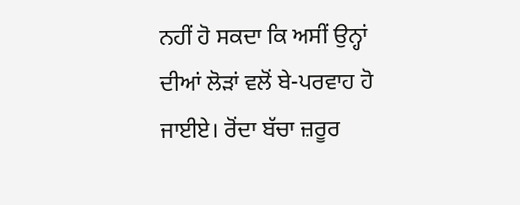ਨਹੀਂ ਹੋ ਸਕਦਾ ਕਿ ਅਸੀਂ ਉਨ੍ਹਾਂ ਦੀਆਂ ਲੋੜਾਂ ਵਲੋਂ ਬੇ-ਪਰਵਾਹ ਹੋ ਜਾਈਏ। ਰੋਂਦਾ ਬੱਚਾ ਜ਼ਰੂਰ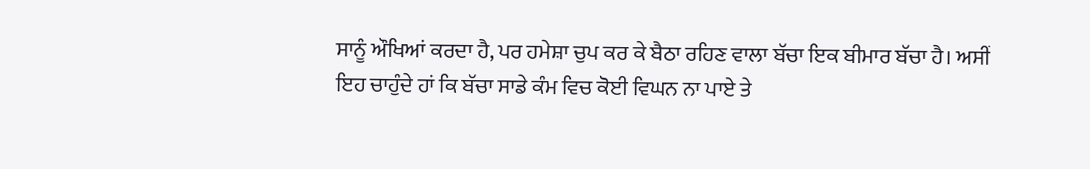ਸਾਨੂੰ ਔਖਿਆਂ ਕਰਦਾ ਹੈ, ਪਰ ਹਮੇਸ਼ਾ ਚੁਪ ਕਰ ਕੇ ਬੈਠਾ ਰਹਿਣ ਵਾਲਾ ਬੱਚਾ ਇਕ ਬੀਮਾਰ ਬੱਚਾ ਹੈ। ਅਸੀਂ ਇਹ ਚਾਹੁੰਦੇ ਹਾਂ ਕਿ ਬੱਚਾ ਸਾਡੇ ਕੰਮ ਵਿਚ ਕੋਈ ਵਿਘਨ ਨਾ ਪਾਏ ਤੇ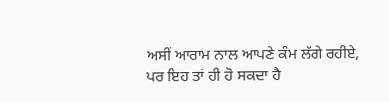ਅਸੀਂ ਆਰਾਮ ਨਾਲ ਆਪਣੇ ਕੰਮ ਲੱਗੇ ਰਹੀਏ, ਪਰ ਇਹ ਤਾਂ ਹੀ ਹੋ ਸਕਦਾ ਹੈ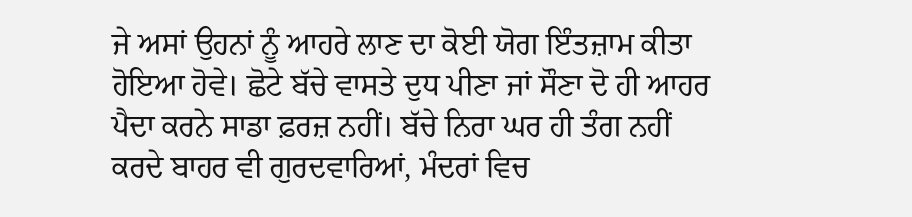ਜੇ ਅਸਾਂ ਉਹਨਾਂ ਨੂੰ ਆਹਰੇ ਲਾਣ ਦਾ ਕੋਈ ਯੋਗ ਇੰਤਜ਼ਾਮ ਕੀਤਾ ਹੋਇਆ ਹੋਵੇ। ਛੋਟੇ ਬੱਚੇ ਵਾਸਤੇ ਦੁਧ ਪੀਣਾ ਜਾਂ ਸੌਣਾ ਦੋ ਹੀ ਆਹਰ ਪੈਦਾ ਕਰਨੇ ਸਾਡਾ ਫ਼ਰਜ਼ ਨਹੀਂ। ਬੱਚੇ ਨਿਰਾ ਘਰ ਹੀ ਤੰਗ ਨਹੀਂ ਕਰਦੇ ਬਾਹਰ ਵੀ ਗੁਰਦਵਾਰਿਆਂ, ਮੰਦਰਾਂ ਵਿਚ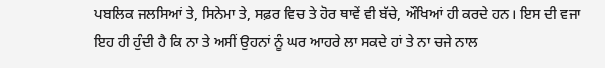ਪਬਲਿਕ ਜਲਸਿਆਂ ਤੇ, ਸਿਨੇਮਾ ਤੇ, ਸਫ਼ਰ ਵਿਚ ਤੇ ਹੋਰ ਥਾਵੇਂ ਵੀ ਬੱਚੇ, ਔਖਿਆਂ ਹੀ ਕਰਦੇ ਹਨ। ਇਸ ਦੀ ਵਜਾ ਇਹ ਹੀ ਹੁੰਦੀ ਹੈ ਕਿ ਨਾ ਤੇ ਅਸੀਂ ਉਹਨਾਂ ਨੂੰ ਘਰ ਆਹਰੇ ਲਾ ਸਕਦੇ ਹਾਂ ਤੇ ਨਾ ਚਜੇ ਨਾਲ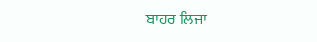ਬਾਹਰ ਲਿਜਾ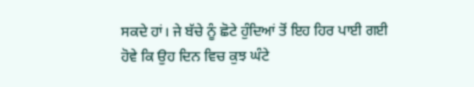ਸਕਦੇ ਹਾਂ। ਜੇ ਬੱਚੇ ਨੂੰ ਛੋਟੇ ਹੁੰਦਿਆਂ ਤੋਂ ਇਹ ਹਿਰ ਪਾਈ ਗਈ ਹੋਵੇ ਕਿ ਉਹ ਦਿਨ ਵਿਚ ਕੁਝ ਘੰਟੇ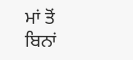ਮਾਂ ਤੋਂ ਬਿਨਾਂ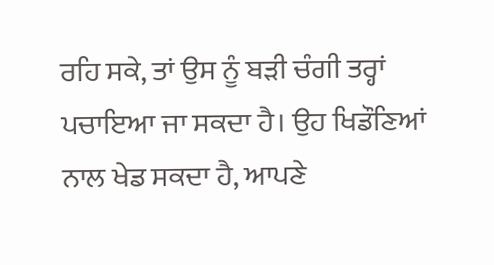ਰਹਿ ਸਕੇ, ਤਾਂ ਉਸ ਨੂੰ ਬੜੀ ਚੰਗੀ ਤਰ੍ਹਾਂ ਪਚਾਇਆ ਜਾ ਸਕਦਾ ਹੈ। ਉਹ ਖਿਡੌਣਿਆਂ ਨਾਲ ਖੇਡ ਸਕਦਾ ਹੈ, ਆਪਣੇ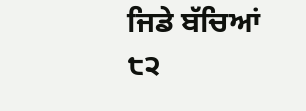ਜਿਡੇ ਬੱਚਿਆਂ
੮੨